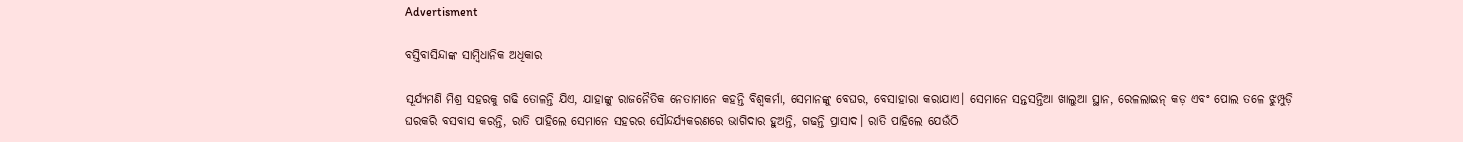Advertisment

ବସ୍ତିବାସିନ୍ଦାଙ୍କ ସାମ୍ବିଧାନିକ ଅଧିକାର

ସୂର୍ଯ୍ୟମଣି ମିଶ୍ର ସହରକୁ ଗଢି ତୋଳନ୍ତି ଯିଏ, ଯାହାଙ୍କୁ ରାଜନୈତିକ ନେତାମାନେ କହନ୍ତି ବିଶ୍ୱକର୍ମା, ସେମାନଙ୍କୁ ବେଘର, ବେସାହାରା କରାଯାଏ। ସେମାନେ ସନ୍ତସନ୍ତିଆ ଖାଲୁଆ ସ୍ଥାନ, ରେଳଲାଇନ୍ କଡ଼ ଏବଂ ପୋଲ ତଳେ ଝୁମ୍ପୁଡ଼ି ଘରକରି ବସବାସ କରନ୍ତି, ରାତି ପାହିଲେ ସେମାନେ ସହରର ସୌନ୍ଦର୍ଯ୍ୟକରଣରେ ଭାଗିଦାର ହୁଅନ୍ତି, ଗଢନ୍ତି ପ୍ରାସାଦ। ରାତି ପାହିଲେ ଯେଉଁଠି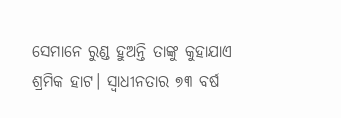ସେମାନେ ରୁଣ୍ଡ ହୁଅନ୍ତି ତାଙ୍କୁ କୁହାଯାଏ ଶ୍ରମିକ ହାଟ। ସ୍ୱାଧୀନତାର ୭୩ ବର୍ଷ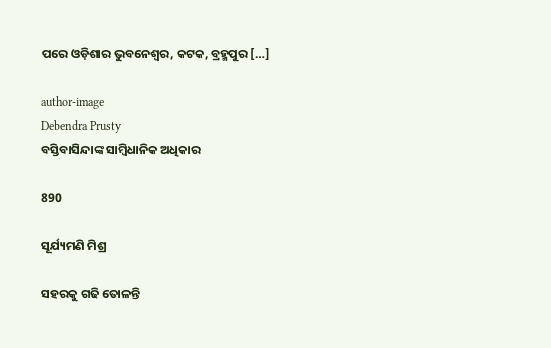ପରେ ଓଡ଼ିଶାର ଭୁବନେଶ୍ୱର, କଟକ, ବ୍ରହ୍ମପୁର […]

author-image
Debendra Prusty
ବସ୍ତିବାସିନ୍ଦାଙ୍କ ସାମ୍ବିଧାନିକ ଅଧିକାର

890

ସୂର୍ଯ୍ୟମଣି ମିଶ୍ର

ସହରକୁ ଗଢି ତୋଳନ୍ତି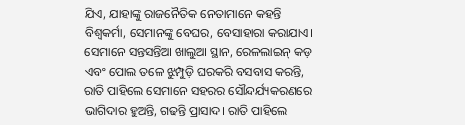ଯିଏ, ଯାହାଙ୍କୁ ରାଜନୈତିକ ନେତାମାନେ କହନ୍ତି ବିଶ୍ୱକର୍ମା, ସେମାନଙ୍କୁ ବେଘର, ବେସାହାରା କରାଯାଏ। ସେମାନେ ସନ୍ତସନ୍ତିଆ ଖାଲୁଆ ସ୍ଥାନ, ରେଳଲାଇନ୍ କଡ଼ ଏବଂ ପୋଲ ତଳେ ଝୁମ୍ପୁଡ଼ି ଘରକରି ବସବାସ କରନ୍ତି, ରାତି ପାହିଲେ ସେମାନେ ସହରର ସୌନ୍ଦର୍ଯ୍ୟକରଣରେ ଭାଗିଦାର ହୁଅନ୍ତି, ଗଢନ୍ତି ପ୍ରାସାଦ। ରାତି ପାହିଲେ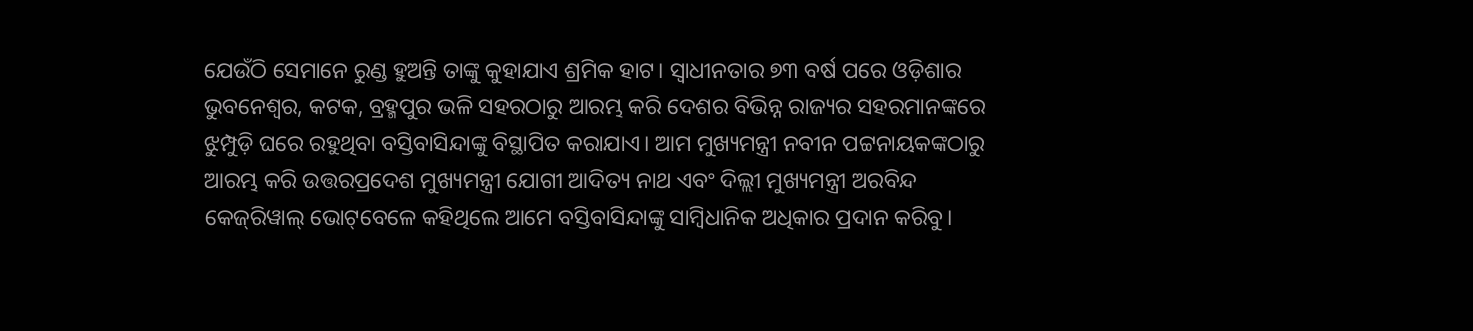ଯେଉଁଠି ସେମାନେ ରୁଣ୍ଡ ହୁଅନ୍ତି ତାଙ୍କୁ କୁହାଯାଏ ଶ୍ରମିକ ହାଟ। ସ୍ୱାଧୀନତାର ୭୩ ବର୍ଷ ପରେ ଓଡ଼ିଶାର ଭୁବନେଶ୍ୱର, କଟକ, ବ୍ରହ୍ମପୁର ଭଳି ସହରଠାରୁ ଆରମ୍ଭ କରି ଦେଶର ବିଭିନ୍ନ ରାଜ୍ୟର ସହରମାନଙ୍କରେ ଝୁମ୍ପୁଡ଼ି ଘରେ ରହୁଥିବା ବସ୍ତିବାସିନ୍ଦାଙ୍କୁ ବିସ୍ଥାପିତ କରାଯାଏ। ଆମ ମୁଖ୍ୟମନ୍ତ୍ରୀ ନବୀନ ପଟ୍ଟନାୟକଙ୍କଠାରୁ ଆରମ୍ଭ କରି ଉତ୍ତରପ୍ରଦେଶ ମୁଖ୍ୟମନ୍ତ୍ରୀ ଯୋଗୀ ଆଦିତ୍ୟ ନାଥ ଏବଂ ଦିଲ୍ଲୀ ମୁଖ୍ୟମନ୍ତ୍ରୀ ଅରବିନ୍ଦ କେଜ୍‌ରିୱାଲ୍ ଭୋଟ୍‌ବେଳେ କହିଥିଲେ ଆମେ ବସ୍ତିବାସିନ୍ଦାଙ୍କୁ ସାମ୍ବିଧାନିକ ଅଧିକାର ପ୍ରଦାନ କରିବୁ।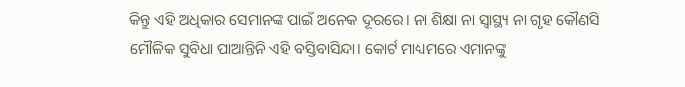କିନ୍ତୁ ଏହି ଅଧିକାର ସେମାନଙ୍କ ପାଇଁ ଅନେକ ଦୂରରେ। ନା ଶିକ୍ଷା ନା ସ୍ୱାସ୍ଥ୍ୟ ନା ଗୃହ କୌଣସି ମୌଳିକ ସୁବିଧା ପାଆନ୍ତିନି ଏହି ବସ୍ତିବାସିନ୍ଦା। କୋର୍ଟ ମାଧ୍ୟମରେ ଏମାନଙ୍କୁ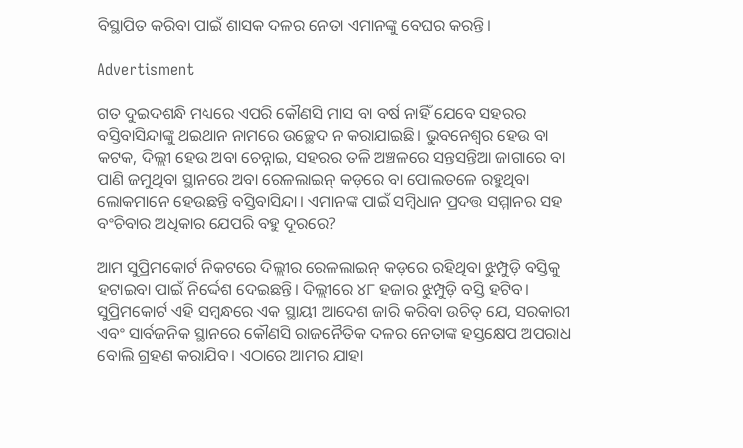ବିସ୍ଥାପିତ କରିବା ପାଇଁ ଶାସକ ଦଳର ନେତା ଏମାନଙ୍କୁ ବେଘର କରନ୍ତି।

Advertisment

ଗତ ଦୁଇଦଶନ୍ଧି ମଧ୍ୟରେ ଏପରି କୌଣସି ମାସ ବା ବର୍ଷ ନାହିଁ ଯେବେ ସହରର ବସ୍ତିବାସିନ୍ଦାଙ୍କୁ ଥଇଥାନ ନାମରେ ଉଚ୍ଛେଦ ନ କରାଯାଇଛି। ଭୁବନେଶ୍ୱର ହେଉ ବା କଟକ, ଦିଲ୍ଲୀ ହେଉ ଅବା ଚେନ୍ନାଇ, ସହରର ତଳି ଅଞ୍ଚଳରେ ସନ୍ତସନ୍ତିଆ ଜାଗାରେ ବା ପାଣି ଜମୁଥିବା ସ୍ଥାନରେ ଅବା ରେଳଲାଇନ୍ କଡ଼ରେ ବା ପୋଲତଳେ ରହୁଥିବା ଲୋକମାନେ ହେଉଛନ୍ତି ବସ୍ତିବାସିନ୍ଦା। ଏମାନଙ୍କ ପାଇଁ ସମ୍ବିଧାନ ପ୍ରଦତ୍ତ ସମ୍ମାନର ସହ ବଂଚିବାର ଅଧିକାର ଯେପରି ବହୁ ଦୂରରେ?

ଆମ ସୁପ୍ରିମକୋର୍ଟ ନିକଟରେ ଦିଲ୍ଲୀର ରେଳଲାଇନ୍ କଡ଼ରେ ରହିଥିବା ଝୁମ୍ପୁଡ଼ି ବସ୍ତିକୁ ହଟାଇବା ପାଇଁ ନିର୍ଦ୍ଦେଶ ଦେଇଛନ୍ତି। ଦିଲ୍ଲୀରେ ୪୮ ହଜାର ଝୁମ୍ପୁଡ଼ି ବସ୍ତି ହଟିବ। ସୁପ୍ରିମକୋର୍ଟ ଏହି ସମ୍ବନ୍ଧରେ ଏକ ସ୍ଥାୟୀ ଆଦେଶ ଜାରି କରିବା ଉଚିତ୍ ଯେ, ସରକାରୀ ଏବଂ ସାର୍ବଜନିକ ସ୍ଥାନରେ କୌଣସି ରାଜନୈତିକ ଦଳର ନେତାଙ୍କ ହସ୍ତକ୍ଷେପ ଅପରାଧ ବୋଲି ଗ୍ରହଣ କରାଯିବ। ଏଠାରେ ଆମର ଯାହା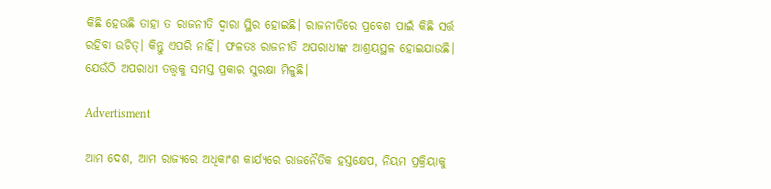କିଛି ହେଉଛି ତାହା ତ ରାଜନୀତି ଦ୍ୱାରା ସ୍ଥିର ହୋଇଛି। ରାଜନୀତିରେ ପ୍ରବେଶ ପାଇଁ କିଛି ସର୍ତ୍ତ ରହିବା ଉଚିତ୍। କିନ୍ତୁ ଏପରି ନାହିଁ। ଫଳତଃ ରାଜନୀତି ଅପରାଧୀଙ୍କ ଆଶ୍ରୟସ୍ଥଳ ହୋଇଯାଉଛି। ଯେଉଁଠି ଅପରାଧୀ ତତ୍ତ୍ୱକୁ ସମସ୍ତ ପ୍ରକାର ସୁରକ୍ଷା ମିଳୁଛି।

Advertisment

ଆମ ଦେଶ, ଆମ ରାଜ୍ୟରେ ଅଧିକାଂଶ କାର୍ଯ୍ୟରେ ରାଜନୈତିକ ହସ୍ତକ୍ଷେପ, ନିୟମ ପ୍ରକ୍ରିୟାକୁ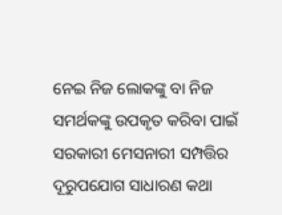ନେଇ ନିଜ ଲୋକଙ୍କୁ ବା ନିଜ ସମର୍ଥକଙ୍କୁ ଉପକୃତ କରିବା ପାଇଁ ସରକାରୀ ମେସନାରୀ ସମ୍ପତ୍ତିର ଦୂରୁପଯୋଗ ସାଧାରଣ କଥା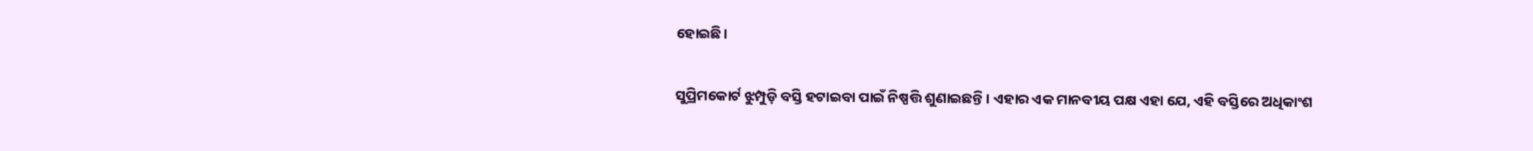ହୋଇଛି।

ସୁପ୍ରିମକୋର୍ଟ ଝୁମ୍ପୁଡ଼ି ବସ୍ତି ହଟାଇବା ପାଇଁ ନିଷ୍ପତ୍ତି ଶୁଣାଇଛନ୍ତି। ଏହାର ଏକ ମାନବୀୟ ପକ୍ଷ ଏହା ଯେ, ଏହି ବସ୍ତିରେ ଅଧିକାଂଶ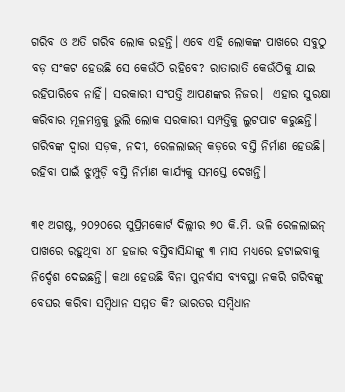ଗରିବ ଓ ଅତି ଗରିବ ଲୋକ ରହନ୍ତି। ଏବେ ଏହି ଲୋକଙ୍କ ପାଖରେ ସବୁଠୁ ବଡ଼ ସଂକଟ ହେଉଛି ସେ କେଉଁଠି ରହିବେ? ରାତାରାତି କେଉଁଠିକୁ ଯାଇ ରହିପାରିବେ ନାହିଁ। ସରକାରୀ ସଂପତ୍ତି ଆପଣଙ୍କର ନିଜର।  ଏହାର ସୁରକ୍ଷା କରିବାର ମୂଳମନ୍ତ୍ରକୁ ଭୁଲି ଲୋକ ସରକାରୀ ସମ୍ପତ୍ତିକୁ ଲୁଟପାଟ କରୁଛନ୍ତି। ଗରିବଙ୍କ ଦ୍ୱାରା ସଡ଼କ, ନଦୀ, ରେଳଲାଇନ୍ କଡ଼ରେ ବସ୍ତି ନିର୍ମାଣ ହେଉଛି। ରହିବା ପାଇଁ ଝୁମ୍ପୁଡ଼ି ବସ୍ତି ନିର୍ମାଣ କାର୍ଯ୍ୟକୁ ସମସ୍ତେ ଦେଖନ୍ତି।

୩୧ ଅଗଷ୍ଟ, ୨୦୨୦ରେ ସୁପ୍ରିମକୋର୍ଟ ଦିଲ୍ଲୀର ୭୦ କି.ମି. ଭଳି ରେଳଲାଇନ୍ ପାଖରେ ରହୁଥିବା ୪୮ ହଜାର ବସ୍ତିବାସିନ୍ଦାଙ୍କୁ ୩ ମାସ ମଧ୍ୟରେ ହଟାଇବାକୁ ନିର୍ଦ୍ଦେଶ ଦେଇଛନ୍ତି। କଥା ହେଉଛି ବିନା ପୁନର୍ବାସ ବ୍ୟବସ୍ଥା ନକରି ଗରିବଙ୍କୁ ବେଘର କରିବା ସମ୍ବିଧାନ ସମ୍ମତ କି? ଭାରତର ସମ୍ବିଧାନ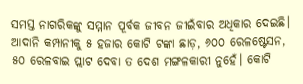ସମସ୍ତ ନାଗରିକଙ୍କୁ ସମ୍ମାନ ପୂର୍ବକ ଜୀବନ ଜୀଇଁବାର ଅଧିକାର ଦେଇଛି। ଆଦାନି କମ୍ପାନୀକୁ ୫ ହଜାର କୋଟି ଟଙ୍କା ଛାଡ଼, ୬୦୦ ରେଳଷ୍ଟେସନ, ୫୦ ରେଳବାଇ ପ୍ଲାଟ ଦେବା ତ ଦେଶ ମଙ୍ଗଳକାରୀ ନୁହେଁ। କୋଟି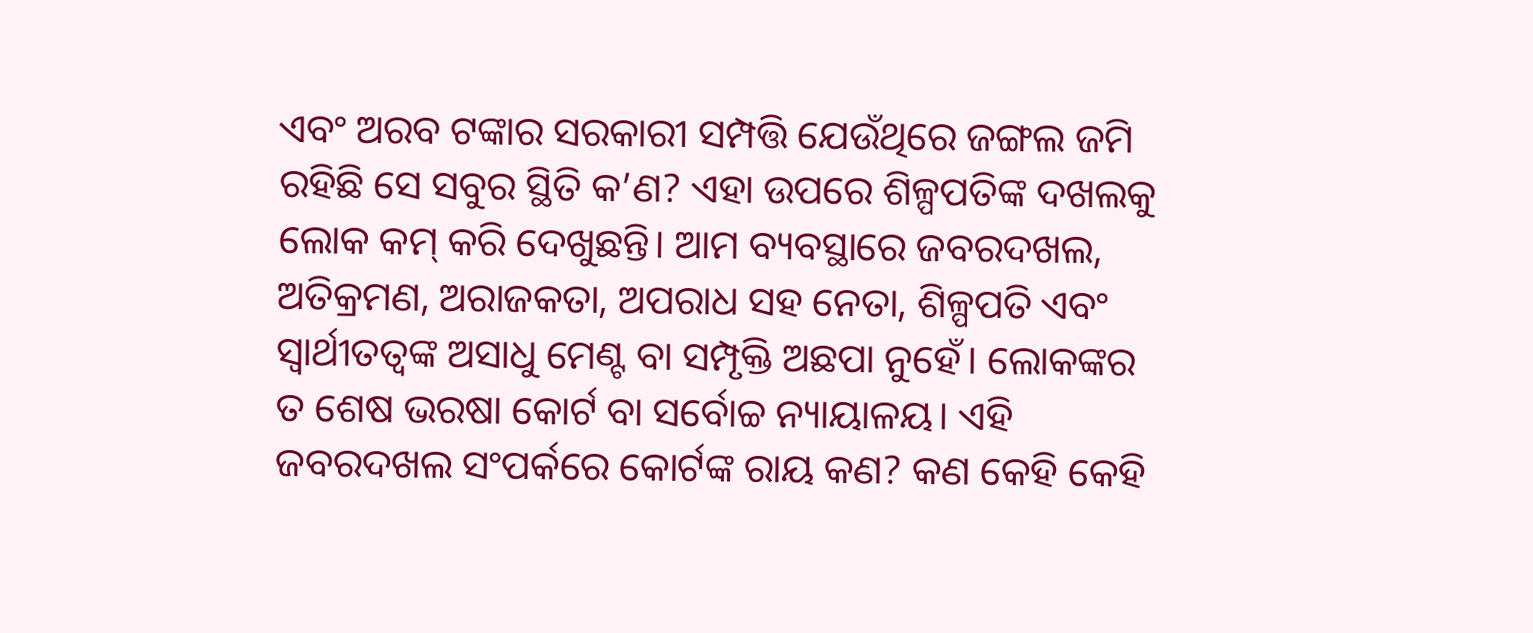ଏବଂ ଅରବ ଟଙ୍କାର ସରକାରୀ ସମ୍ପତ୍ତି ଯେଉଁଥିରେ ଜଙ୍ଗଲ ଜମି ରହିଛି ସେ ସବୁର ସ୍ଥିତି କ’ଣ? ଏହା ଉପରେ ଶିଳ୍ପପତିଙ୍କ ଦଖଲକୁ ଲୋକ କମ୍ କରି ଦେଖୁଛନ୍ତି। ଆମ ବ୍ୟବସ୍ଥାରେ ଜବରଦଖଲ, ଅତିକ୍ରମଣ, ଅରାଜକତା, ଅପରାଧ ସହ ନେତା, ଶିଳ୍ପପତି ଏବଂ ସ୍ୱାର୍ଥୀତତ୍ୱଙ୍କ ଅସାଧୁ ମେଣ୍ଟ ବା ସମ୍ପୃକ୍ତି ଅଛପା ନୁହେଁ। ଲୋକଙ୍କର ତ ଶେଷ ଭରଷା କୋର୍ଟ ବା ସର୍ବୋଚ୍ଚ ନ୍ୟାୟାଳୟ। ଏହି ଜବରଦଖଲ ସଂପର୍କରେ କୋର୍ଟଙ୍କ ରାୟ କଣ? କଣ କେହି କେହି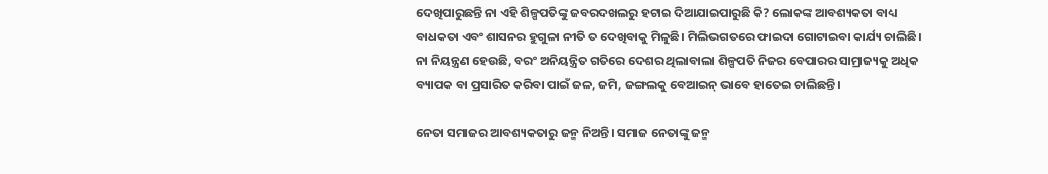ଦେଖିପାରୁଛନ୍ତି ନା ଏହି ଶିଳ୍ପପତିଙ୍କୁ ଜବରଦଖଲରୁ ହଟାଇ ଦିଆଯାଇପାରୁଛି କି? ଲୋକଙ୍କ ଆବଶ୍ୟକତା ବାଧ୍ୟ ବାଧକତା ଏବଂ ଶାସନର ହୁଗୁଳା ନୀତି ତ ଦେଖିବାକୁ ମିଳୁଛି। ମିଲିଭଗତରେ ଫାଇଦା ଗୋଟାଇବା କାର୍ଯ୍ୟ ଚାଲିଛି। ନା ନିୟନ୍ତ୍ରଣ ହେଉଛି, ବରଂ ଅନିୟନ୍ତ୍ରିତ ଗତିରେ ଦେଶର ଥିଲାବାଲା ଶିଳ୍ପପତି ନିଜର ବେପାରର ସାମ୍ରାଜ୍ୟକୁ ଅଧିକ ବ୍ୟାପକ ବା ପ୍ରସାରିତ କରିବା ପାଇଁ ଜଳ, ଜମି, ଜଙ୍ଗଲକୁ ବେଆଇନ୍ ଭାବେ ହାତେଇ ଚାଲିଛନ୍ତି।

ନେତା ସମାଜର ଆବଶ୍ୟକତାରୁ ଜନ୍ମ ନିଅନ୍ତି। ସମାଜ ନେତାଙ୍କୁ ଜନ୍ମ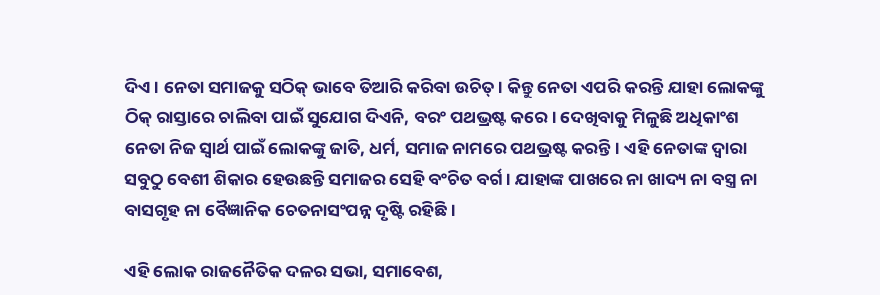ଦିଏ। ନେତା ସମାଜକୁ ସଠିକ୍ ଭାବେ ତିଆରି କରିବା ଉଚିତ୍। କିନ୍ତୁ ନେତା ଏପରି କରନ୍ତି ଯାହା ଲୋକଙ୍କୁ ଠିକ୍ ରାସ୍ତାରେ ଚାଲିବା ପାଇଁ ସୁଯୋଗ ଦିଏନି, ବରଂ ପଥଭ୍ରଷ୍ଟ କରେ। ଦେଖିବାକୁ ମିଳୁଛି ଅଧିକାଂଶ ନେତା ନିଜ ସ୍ୱାର୍ଥ ପାଇଁ ଲୋକଙ୍କୁ ଜାତି, ଧର୍ମ, ସମାଜ ନାମରେ ପଥଭ୍ରଷ୍ଟ କରନ୍ତି। ଏହି ନେତାଙ୍କ ଦ୍ୱାରା ସବୁଠୁ ବେଶୀ ଶିକାର ହେଉଛନ୍ତି ସମାଜର ସେହି ବଂଚିତ ବର୍ଗ। ଯାହାଙ୍କ ପାଖରେ ନା ଖାଦ୍ୟ ନା ବସ୍ତ୍ର ନା ବାସଗୃହ ନା ବୈଜ୍ଞାନିକ ଚେତନାସଂପନ୍ନ ଦୃଷ୍ଟି ରହିଛି।

ଏହି ଲୋକ ରାଜନୈତିକ ଦଳର ସଭା, ସମାବେଶ,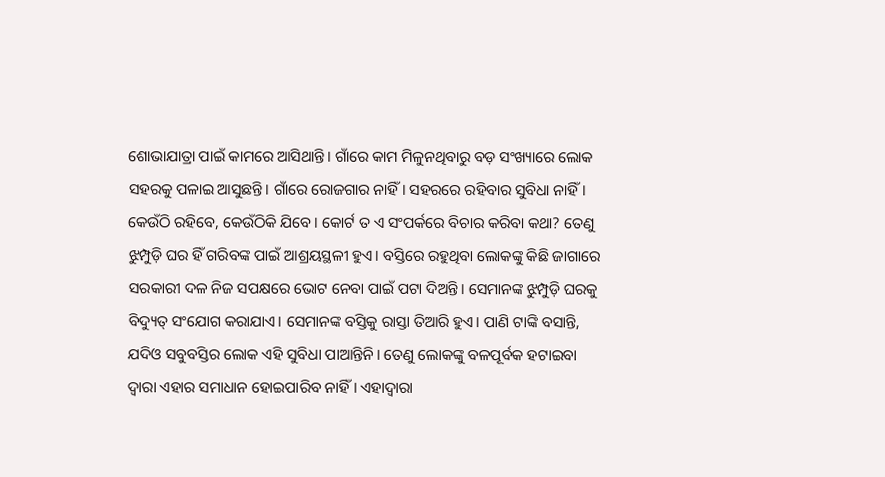ଶୋଭାଯାତ୍ରା ପାଇଁ କାମରେ ଆସିଥାନ୍ତି। ଗାଁରେ କାମ ମିଳୁନଥିବାରୁ ବଡ଼ ସଂଖ୍ୟାରେ ଲୋକ ସହରକୁ ପଳାଇ ଆସୁଛନ୍ତି। ଗାଁରେ ରୋଜଗାର ନାହିଁ। ସହରରେ ରହିବାର ସୁବିଧା ନାହିଁ। କେଉଁଠି ରହିବେ, କେଉଁଠିକି ଯିବେ। କୋର୍ଟ ତ ଏ ସଂପର୍କରେ ବିଚାର କରିବା କଥା? ତେଣୁ ଝୁମ୍ପୁଡ଼ି ଘର ହିଁ ଗରିବଙ୍କ ପାଇଁ ଆଶ୍ରୟସ୍ଥଳୀ ହୁଏ। ବସ୍ତିରେ ରହୁଥିବା ଲୋକଙ୍କୁ କିଛି ଜାଗାରେ ସରକାରୀ ଦଳ ନିଜ ସପକ୍ଷରେ ଭୋଟ ନେବା ପାଇଁ ପଟା ଦିଅନ୍ତି। ସେମାନଙ୍କ ଝୁମ୍ପୁଡ଼ି ଘରକୁ ବିଦ୍ୟୁତ୍ ସଂଯୋଗ କରାଯାଏ। ସେମାନଙ୍କ ବସ୍ତିକୁ ରାସ୍ତା ତିଆରି ହୁଏ। ପାଣି ଟାଙ୍କି ବସାନ୍ତି, ଯଦିଓ ସବୁବସ୍ତିର ଲୋକ ଏହି ସୁବିଧା ପାଆନ୍ତିନି। ତେଣୁ ଲୋକଙ୍କୁ ବଳପୂର୍ବକ ହଟାଇବା ଦ୍ୱାରା ଏହାର ସମାଧାନ ହୋଇପାରିବ ନାହିଁ। ଏହାଦ୍ୱାରା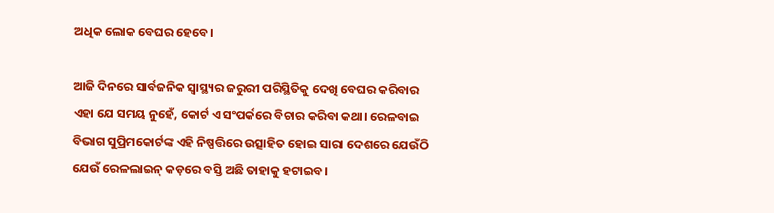ଅଧିକ ଲୋକ ବେଘର ହେବେ।

ଆଜି ଦିନରେ ସାର୍ବଜନିକ ସ୍ୱାସ୍ଥ୍ୟର ଜରୁରୀ ପରିସ୍ଥିତିକୁ ଦେଖି ବେଘର କରିବାର ଏହା ଯେ ସମୟ ନୁହେଁ, କୋର୍ଟ ଏ ସଂପର୍କରେ ବିଚାର କରିବା କଥା। ରେଳବାଇ ବିଭାଗ ସୁପ୍ରିମକୋର୍ଟଙ୍କ ଏହି ନିଷ୍ପତ୍ତିରେ ଉତ୍ସାହିତ ହୋଇ ସାରା ଦେଶରେ ଯେଉଁଠି ଯେଉଁ ରେଳଲାଇନ୍ କଡ଼ରେ ବସ୍ତି ଅଛି ତାହାକୁ ହଟାଇବ।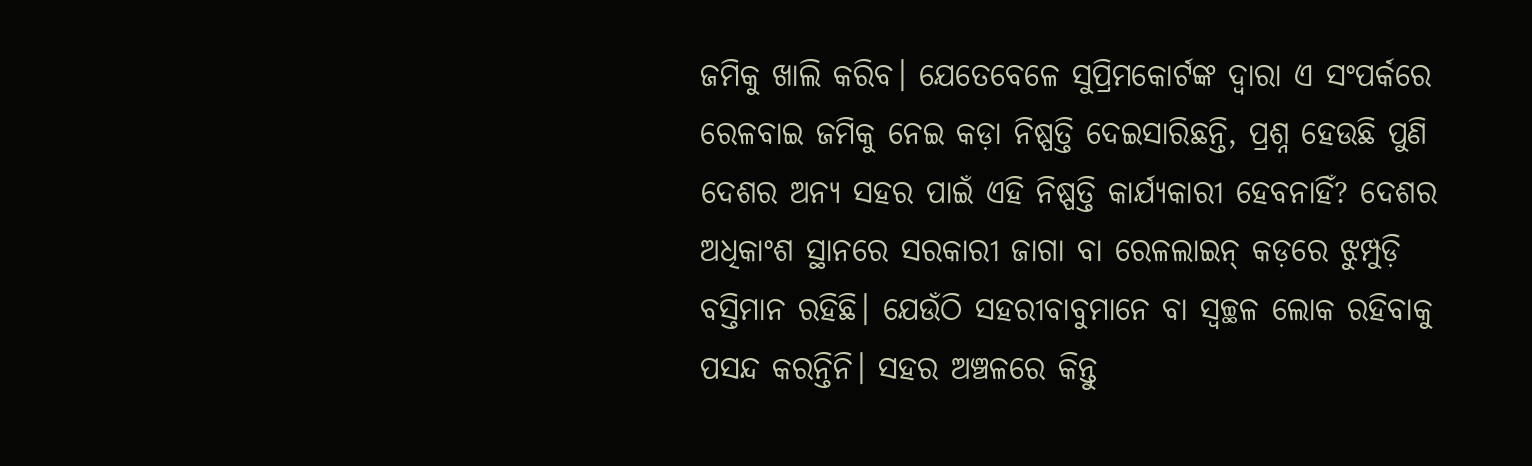ଜମିକୁ ଖାଲି କରିବ। ଯେତେବେଳେ ସୁପ୍ରିମକୋର୍ଟଙ୍କ ଦ୍ୱାରା ଏ ସଂପର୍କରେ  ରେଳବାଇ ଜମିକୁ ନେଇ କଡ଼ା ନିଷ୍ପତ୍ତି ଦେଇସାରିଛନ୍ତି, ପ୍ରଶ୍ନ ହେଉଛି ପୁଣି ଦେଶର ଅନ୍ୟ ସହର ପାଇଁ ଏହି ନିଷ୍ପତ୍ତି କାର୍ଯ୍ୟକାରୀ ହେବନାହିଁ? ଦେଶର ଅଧିକାଂଶ ସ୍ଥାନରେ ସରକାରୀ ଜାଗା ବା ରେଳଲାଇନ୍ କଡ଼ରେ ଝୁମ୍ପୁଡ଼ି ବସ୍ତିମାନ ରହିଛି। ଯେଉଁଠି ସହରୀବାବୁମାନେ ବା ସ୍ୱଚ୍ଛଳ ଲୋକ ରହିବାକୁ ପସନ୍ଦ କରନ୍ତିନି। ସହର ଅଞ୍ଚଳରେ କିନ୍ତୁ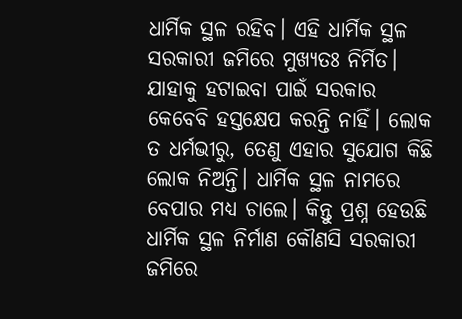ଧାର୍ମିକ ସ୍ଥଳ ରହିବ। ଏହି ଧାର୍ମିକ ସ୍ଥଳ ସରକାରୀ ଜମିରେ ମୁଖ୍ୟତଃ ନିର୍ମିତ। ଯାହାକୁ ହଟାଇବା ପାଇଁ ସରକାର କେବେବି ହସ୍ତକ୍ଷେପ କରନ୍ତି ନାହିଁ। ଲୋକ ତ ଧର୍ମଭୀରୁ, ତେଣୁ ଏହାର ସୁଯୋଗ କିଛି ଲୋକ ନିଅନ୍ତି। ଧାର୍ମିକ ସ୍ଥଳ ନାମରେ ବେପାର ମଧ୍ୟ ଚାଲେ। କିନ୍ତୁ ପ୍ରଶ୍ନ ହେଉଛି ଧାର୍ମିକ ସ୍ଥଳ ନିର୍ମାଣ କୌଣସି ସରକାରୀ ଜମିରେ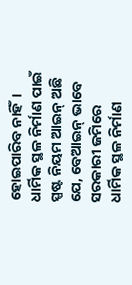ହୋଇପାରିବ ନାହିଁ। ଧାର୍ମିକ ସ୍ଥଳ ନିର୍ମାଣ ପାଇଁ ସ୍ପଷ୍ଟ ନିୟମ ଆଇନ୍ ଅଛି ଯେ, ବେଆଇନ୍ ଭାବେ ସରକାରୀ ଜମିରେ ଧାର୍ମିକ ସ୍ଥଳ ନିର୍ମାଣ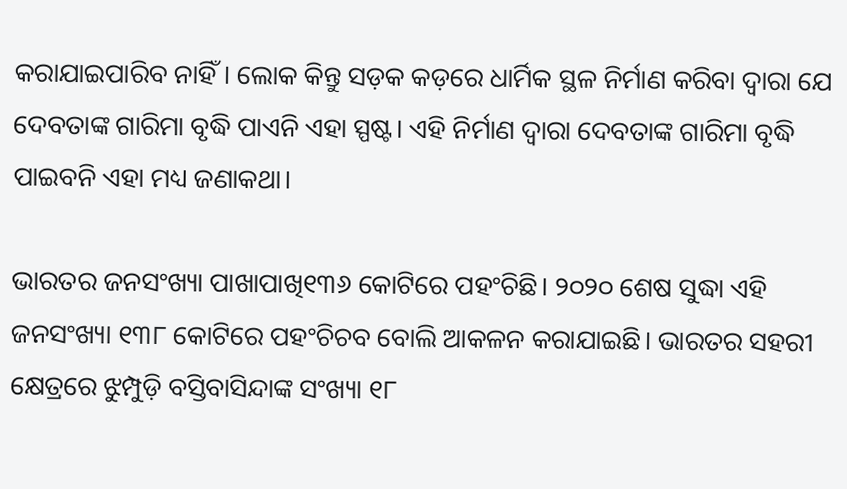କରାଯାଇପାରିବ ନାହିଁ। ଲୋକ କିନ୍ତୁ ସଡ଼କ କଡ଼ରେ ଧାର୍ମିକ ସ୍ଥଳ ନିର୍ମାଣ କରିବା ଦ୍ୱାରା ଯେ ଦେବତାଙ୍କ ଗାରିମା ବୃଦ୍ଧି ପାଏନି ଏହା ସ୍ପଷ୍ଟ। ଏହି ନିର୍ମାଣ ଦ୍ୱାରା ଦେବତାଙ୍କ ଗାରିମା ବୃଦ୍ଧି ପାଇବନି ଏହା ମଧ୍ୟ ଜଣାକଥା।

ଭାରତର ଜନସଂଖ୍ୟା ପାଖାପାଖି୧୩୬ କୋଟିରେ ପହଂଚିଛି। ୨୦୨୦ ଶେଷ ସୁଦ୍ଧା ଏହି ଜନସଂଖ୍ୟା ୧୩୮ କୋଟିରେ ପହଂଚିଚବ ବୋଲି ଆକଳନ କରାଯାଇଛି। ଭାରତର ସହରୀ କ୍ଷେତ୍ରରେ ଝୁମ୍ପୁଡ଼ି ବସ୍ତିବାସିନ୍ଦାଙ୍କ ସଂଖ୍ୟା ୧୮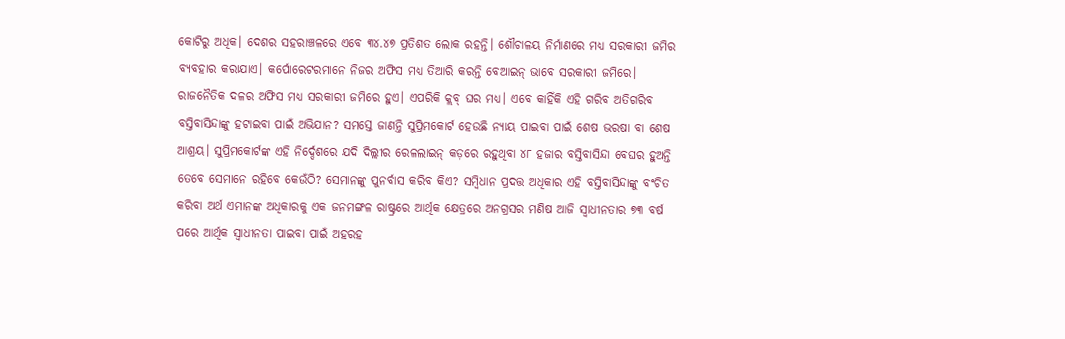କୋଟିରୁ ଅଧିକ। ଦେଶର ସହରାଞ୍ଚଳରେ ଏବେ ୩୪.୪୭ ପ୍ରତିଶତ ଲୋକ ରହନ୍ତି। ଶୌଚାଳୟ ନିର୍ମାଣରେ ମଧ୍ୟ ସରକାରୀ ଜମିର ବ୍ୟବହାର କରାଯାଏ। କର୍ପୋରେଟରମାନେ ନିଜର ଅଫିସ ମଧ୍ୟ ତିଆରି କରନ୍ତି ବେଆଇନ୍ ଭାବେ ସରକାରୀ ଜମିରେ। ରାଜନୈତିକ ଦଳର ଅଫିସ ମଧ୍ୟ ସରକାରୀ ଜମିରେ ହୁଏ। ଏପରିକି କ୍ଲବ୍ ଘର ମଧ୍ୟ। ଏବେ କାହିଁକି ଏହି ଗରିବ ଅତିଗରିବ ବସ୍ତିବାସିନ୍ଦାଙ୍କୁ ହଟାଇବା ପାଇଁ ଅଭିଯାନ? ସମସ୍ତେ ଜାଣନ୍ତି ସୁପ୍ରିମକୋର୍ଟ ହେଉଛି ନ୍ୟାୟ ପାଇବା ପାଇଁ ଶେଷ ଭରଷା ବା ଶେଷ ଆଶ୍ରୟ। ସୁପ୍ରିମକୋର୍ଟଙ୍କ ଏହି ନିର୍ଦ୍ଦେଶରେ ଯଦି ଦିଲ୍ଲୀର ରେଳଲାଇନ୍ କଡ଼ରେ ରହୁଥିବା ୪୮ ହଜାର ବସ୍ତିବାସିନ୍ଦା ବେଘର ହୁଅନ୍ତି ତେବେ ସେମାନେ ରହିବେ କେଉଁଠି? ସେମାନଙ୍କୁ ପୁନର୍ବାସ କରିବ କିଏ? ସମ୍ବିଧାନ ପ୍ରଦତ୍ତ ଅଧିକାର ଏହି ବସ୍ତିବାସିନ୍ଦାଙ୍କୁ ବଂଚିତ କରିବା ଅର୍ଥ ଏମାନଙ୍କ ଅଧିକାରକୁ ଏକ ଜନମଙ୍ଗଳ ରାଷ୍ଟ୍ରରେ ଆର୍ଥିକ କ୍ଷେତ୍ରରେ ଅନଗ୍ରସର ମଣିଷ ଆଜି ସ୍ୱାଧୀନତାର ୭୩ ବର୍ଷ ପରେ ଆର୍ଥିକ ସ୍ୱାଧୀନତା ପାଇବା ପାଇଁ ଅହରହ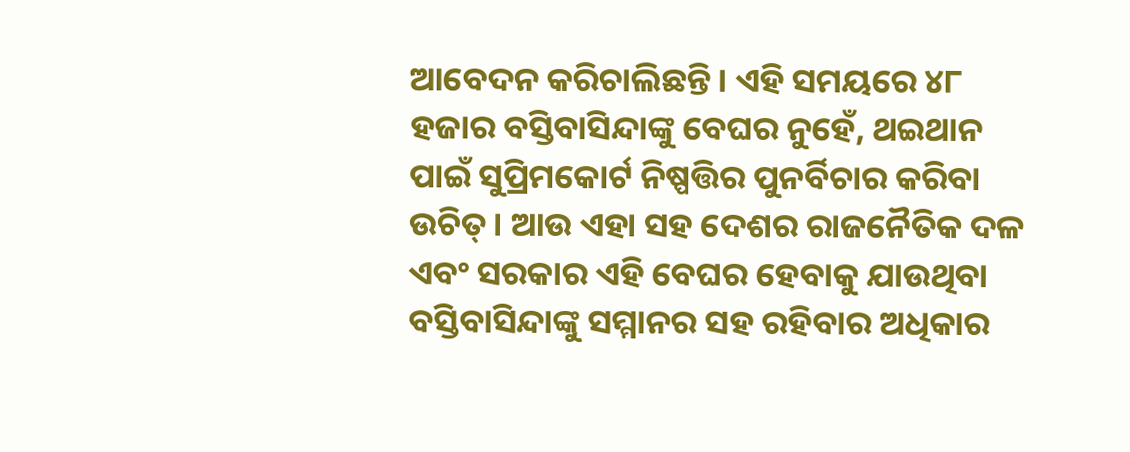ଆବେଦନ କରିଚାଲିଛନ୍ତି। ଏହି ସମୟରେ ୪୮ ହଜାର ବସ୍ତିବାସିନ୍ଦାଙ୍କୁ ବେଘର ନୁହେଁ, ଥଇଥାନ ପାଇଁ ସୁପ୍ରିମକୋର୍ଟ ନିଷ୍ପତ୍ତିର ପୁନର୍ବିଚାର କରିବା ଉଚିତ୍। ଆଉ ଏହା ସହ ଦେଶର ରାଜନୈତିକ ଦଳ ଏବଂ ସରକାର ଏହି ବେଘର ହେବାକୁ ଯାଉଥିବା ବସ୍ତିବାସିନ୍ଦାଙ୍କୁ ସମ୍ମାନର ସହ ରହିବାର ଅଧିକାର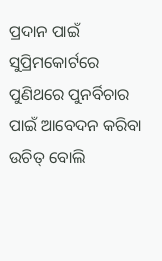ପ୍ରଦାନ ପାଇଁ ସୁପ୍ରିମକୋର୍ଟରେ ପୁଣିଥରେ ପୁନର୍ବିଚାର ପାଇଁ ଆବେଦନ କରିବା ଉଚିତ୍ ବୋଲି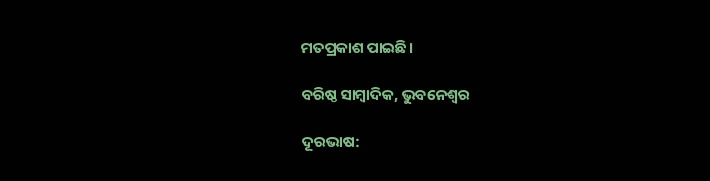ମତପ୍ରକାଶ ପାଇଛି।

ବରିଷ୍ଠ ସାମ୍ବାଦିକ, ଭୁବନେଶ୍ୱର

ଦୂରଭାଷ: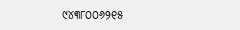୯୪୩୮୦୦୬୨୧୫